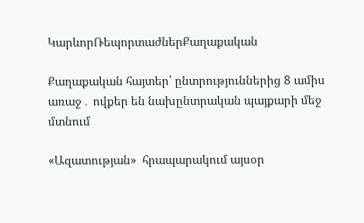ԿարևորՌեպորտաժներՔաղաքական

Քաղաքական հայտեր՝ ընտրություններից 8 ամիս առաջ․ ովքեր են նախընտրական պայքարի մեջ մտնում

«Ազատության»  հրապարակում այսօր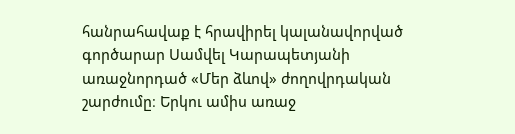հանրահավաք է հրավիրել կալանավորված գործարար Սամվել Կարապետյանի առաջնորդած «Մեր ձևով» ժողովրդական շարժումը։ Երկու ամիս առաջ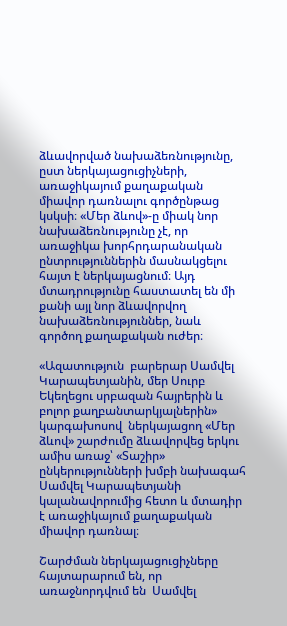ձևավորված նախաձեռնությունը, ըստ ներկայացուցիչների, առաջիկայում քաղաքական միավոր դառնալու գործընթաց կսկսի։ «Մեր ձևով»-ը միակ նոր նախաձեռնությունը չէ, որ առաջիկա խորհրդարանական ընտրություններին մասնակցելու հայտ է ներկայացնում։ Այդ մտադրությունը հաստատել են մի քանի այլ նոր ձևավորվող նախաձեռնություններ, նաև գործող քաղաքական ուժեր։

«Ազատություն  բարերար Սամվել Կարապետյանին, մեր Սուրբ Եկեղեցու սրբազան հայրերին և բոլոր քաղբանտարկյալներին»  կարգախոսով  ներկայացող «Մեր ձևով» շարժումը ձևավորվեց երկու ամիս առաջ՝ «Տաշիր» ընկերությունների խմբի նախագահ Սամվել Կարապետյանի կալանավորումից հետո և մտադիր է առաջիկայում քաղաքական միավոր դառնալ։

Շարժման ներկայացուցիչները հայտարարում են, որ առաջնորդվում են  Սամվել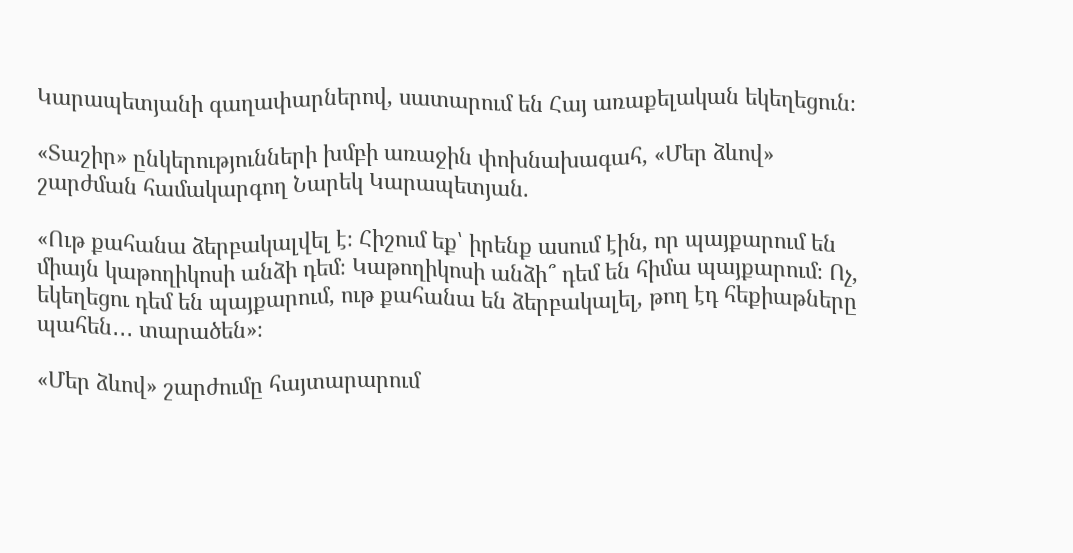Կարապետյանի գաղափարներով, սատարում են Հայ առաքելական եկեղեցուն։

«Տաշիր» ընկերությունների խմբի առաջին փոխնախագահ, «Մեր ձևով» շարժման համակարգող Նարեկ Կարապետյան.

«Ութ քահանա ձերբակալվել է։ Հիշում եք՝ իրենք ասում էին, որ պայքարում են միայն կաթողիկոսի անձի դեմ։ Կաթողիկոսի անձի՞ դեմ են հիմա պայքարում։ Ոչ, եկեղեցու դեմ են պայքարում, ութ քահանա են ձերբակալել, թող էդ հեքիաթները պահեն․․․ տարածեն»։

«Մեր ձևով» շարժումը հայտարարում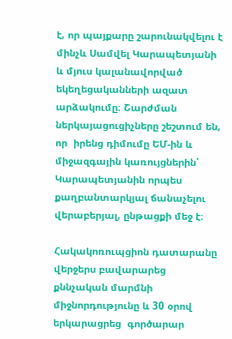է, որ պայքարը շարունակվելու է մինչև Սամվել Կարապետյանի և մյուս կալանավորված եկեղեցականների ազատ արձակումը։ Շարժման ներկայացուցիչները շեշտում են, որ  իրենց դիմումը ԵՄ-ին և միջազգային կառույցներին՝ Կարապետյանին որպես քաղբանտարկյալ ճանաչելու վերաբերյալ, ընթացքի մեջ է։

Հակակոռուպցիոն դատարանը վերջերս բավարարեց քննչական մարմնի միջնորդությունը և 30 օրով երկարացրեց  գործարար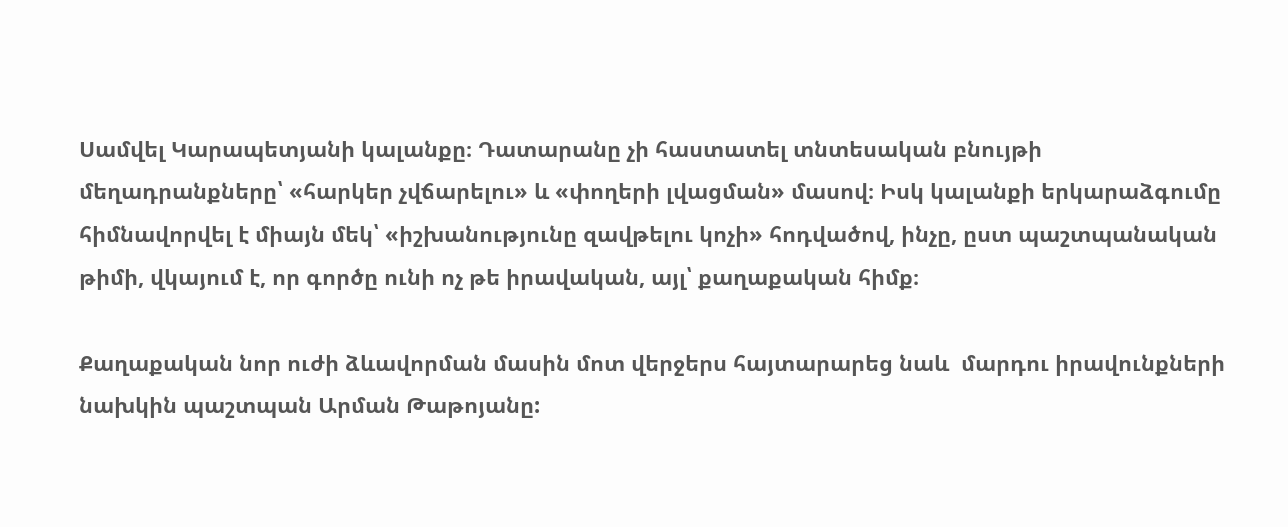Սամվել Կարապետյանի կալանքը։ Դատարանը չի հաստատել տնտեսական բնույթի մեղադրանքները՝ «հարկեր չվճարելու» և «փողերի լվացման» մասով։ Իսկ կալանքի երկարաձգումը հիմնավորվել է միայն մեկ՝ «իշխանությունը զավթելու կոչի» հոդվածով, ինչը, ըստ պաշտպանական թիմի, վկայում է, որ գործը ունի ոչ թե իրավական, այլ՝ քաղաքական հիմք։

Քաղաքական նոր ուժի ձևավորման մասին մոտ վերջերս հայտարարեց նաև  մարդու իրավունքների նախկին պաշտպան Արման Թաթոյանը: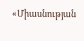«Միասնության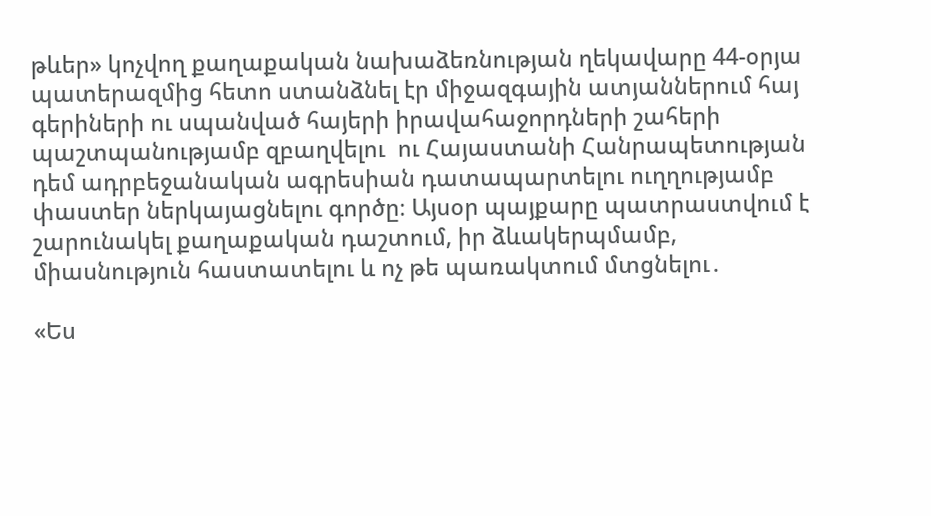թևեր» կոչվող քաղաքական նախաձեռնության ղեկավարը 44-օրյա  պատերազմից հետո ստանձնել էր միջազգային ատյաններում հայ գերիների ու սպանված հայերի իրավահաջորդների շահերի պաշտպանությամբ զբաղվելու  ու Հայաստանի Հանրապետության դեմ ադրբեջանական ագրեսիան դատապարտելու ուղղությամբ փաստեր ներկայացնելու գործը։ Այսօր պայքարը պատրաստվում է  շարունակել քաղաքական դաշտում, իր ձևակերպմամբ,  միասնություն հաստատելու և ոչ թե պառակտում մտցնելու․

«Ես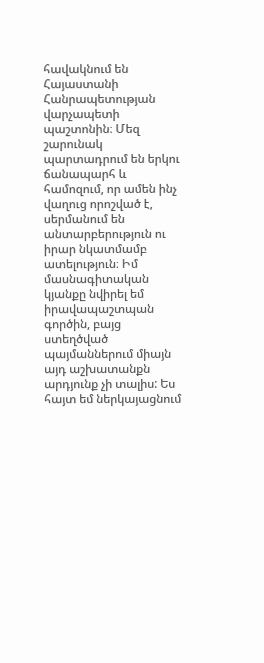հավակնում են Հայաստանի Հանրապետության վարչապետի պաշտոնին։ Մեզ շարունակ պարտադրում են երկու ճանապարհ և համոզում, որ ամեն ինչ վաղուց որոշված է, սերմանում են անտարբերություն ու իրար նկատմամբ ատելություն։ Իմ մասնագիտական կյանքը նվիրել եմ իրավապաշտպան գործին, բայց ստեղծված պայմաններում միայն այդ աշխատանքն արդյունք չի տալիս: Ես հայտ եմ ներկայացնում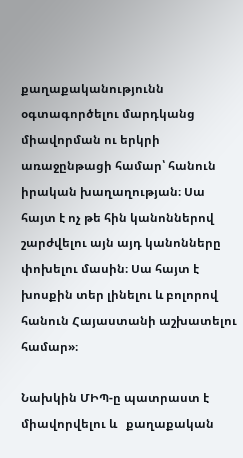քաղաքականությունն օգտագործելու մարդկանց միավորման ու երկրի առաջընթացի համար՝ հանուն իրական խաղաղության։ Սա հայտ է ոչ թե հին կանոններով շարժվելու այն այդ կանոնները փոխելու մասին։ Սա հայտ է խոսքին տեր լինելու և բոլորով հանուն Հայաստանի աշխատելու համար»։

Նախկին ՄԻՊ-ը պատրաստ է միավորվելու և   քաղաքական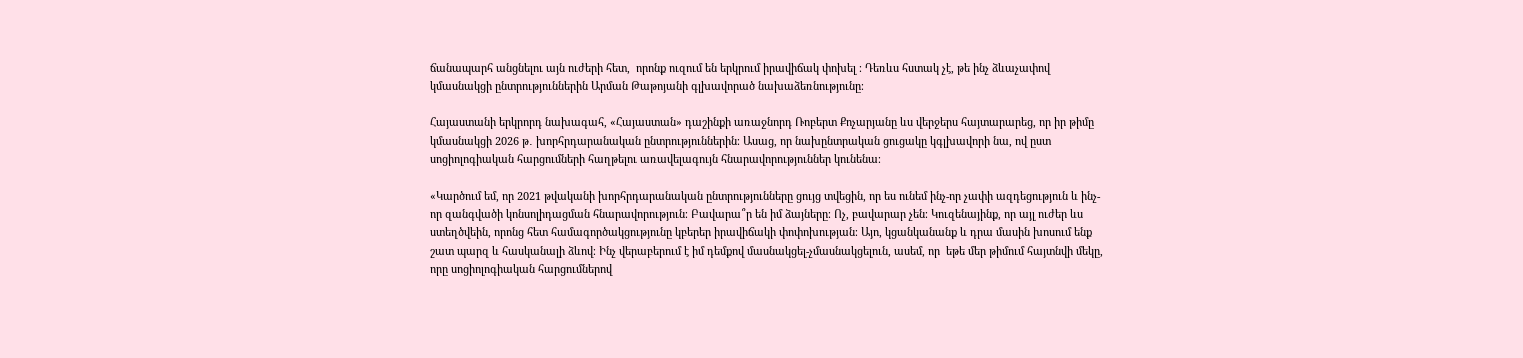ճանապարհ անցնելու այն ուժերի հետ,  որոնք ուզում են երկրում իրավիճակ փոխել ։ Դեռևս հստակ չէ, թե ինչ ձևաչափով կմասնակցի ընտրություններին Արման Թաթոյանի գլխավորած նախաձեռնությունը։

Հայաստանի երկրորդ նախագահ, «Հայաստան» դաշինքի առաջնորդ Ռոբերտ Քոչարյանը ևս վերջերս հայտարարեց, որ իր թիմը կմասնակցի 2026 թ․ խորհրդարանական ընտրություններին։ Ասաց, որ նախընտրական ցուցակը կգլխավորի նա, ով ըստ սոցիոլոգիական հարցումների հաղթելու առավելագույն հնարավորություններ կունենա։

«Կարծում եմ, որ 2021 թվականի խորհրդարանական ընտրությունները ցույց տվեցին, որ ես ունեմ ինչ-որ չափի ազդեցություն և ինչ-որ զանգվածի կոնսոլիդացման հնարավորություն։ Բավարա՞ր են իմ ձայները։ Ոչ, բավարար չեն։ Կուզենայինք, որ այլ ուժեր ևս ստեղծվեին, որոնց հետ համագործակցությունը կբերեր իրավիճակի փոփոխության։ Այո, կցանկանանք և դրա մասին խոսում ենք շատ պարզ և հասկանալի ձևով։ Ինչ վերաբերում է իմ դեմքով մասնակցել-չմասնակցելուն, ասեմ, որ  եթե մեր թիմում հայտնվի մեկը, որը սոցիոլոգիական հարցումներով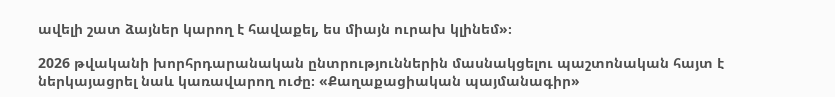ավելի շատ ձայներ կարող է հավաքել, ես միայն ուրախ կլինեմ»։

2026 թվականի խորհրդարանական ընտրություններին մասնակցելու պաշտոնական հայտ է ներկայացրել նաև կառավարող ուժը։ «Քաղաքացիական պայմանագիր»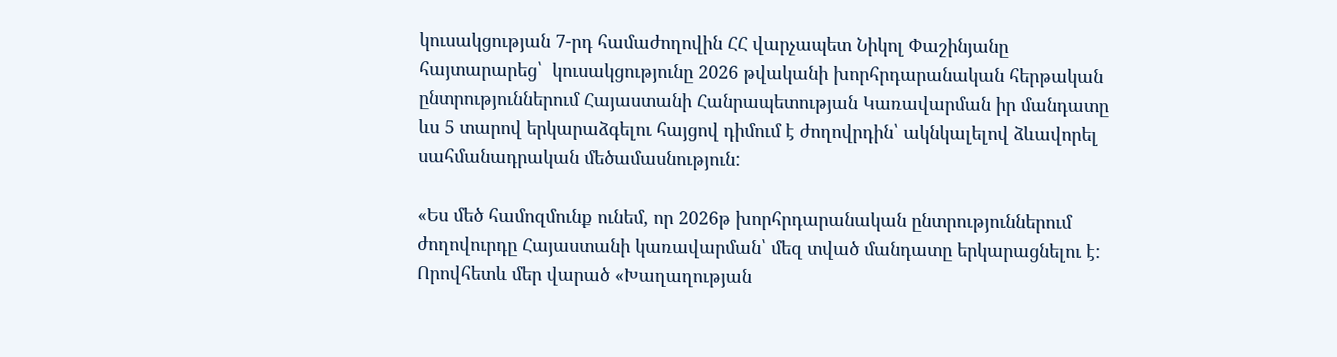կուսակցության 7-րդ համաժողովին ՀՀ վարչապետ Նիկոլ Փաշինյանը հայտարարեց՝  կուսակցությունը 2026 թվականի խորհրդարանական հերթական ընտրություններում Հայաստանի Հանրապետության Կառավարման իր մանդատը ևս 5 տարով երկարաձգելու հայցով դիմում է ժողովրդին՝ ակնկալելով ձևավորել սահմանադրական մեծամասնություն:

«Ես մեծ համոզմունք ունեմ, որ 2026թ խորհրդարանական ընտրություններում ժողովուրդը Հայաստանի կառավարման՝ մեզ տված մանդատը երկարացնելու է: Որովհետև մեր վարած «Խաղաղության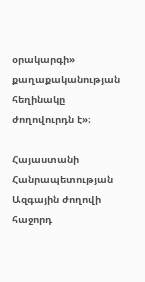օրակարգի» քաղաքականության հեղինակը ժողովուրդն է»։

Հայաստանի Հանրապետության Ազգային ժողովի հաջորդ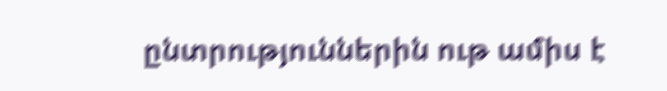ընտրություններին ութ ամիս է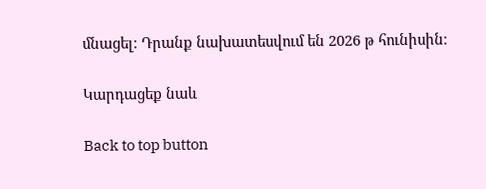մնացել։ Դրանք նախատեսվում են 2026 թ հունիսին։

Կարդացեք նաև

Back to top button